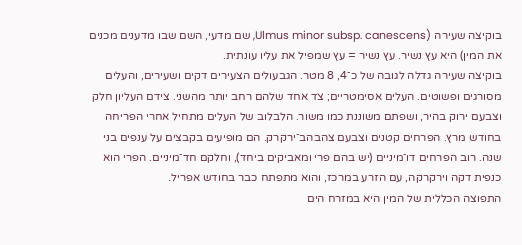בוקיצה שעירה (Ulmus minor subsp. canescens, שם מדעי, השם שבו מדענים מכנים את המין) היא עץ נשיר. עץ נשיר = עץ שמפיל את עליו עונתית.
בוקיצה שעירה גדלה לגובה של כ־4, 8 מטר. הגבעולים הצעירים דקים ושעירים, והעלים מסורגים ופשוטים. העלים אסימטריים; צד אחד שלהם רחב יותר מהשני. צידם העליון חלק וצבעם ירוק בהיר, ושפתם משוננת כמו משור. הלבלוב של העלים מתחיל אחרי הפריחה בחודש מרץ. הפרחים קטנים וצבעם צהבהב־ירקרק. הם מופיעים בקבצים על ענפים בני שנה. רוב הפרחים דו־מיניים (יש בהם פרי ומאביקים ביחד), וחלקם חד־מיניים. הפרי הוא כנפית דקה וירקרקה, עם הזרע במרכז, והוא מתפתח כבר בחודש אפריל.
התפוצה הכללית של המין היא במזרח הים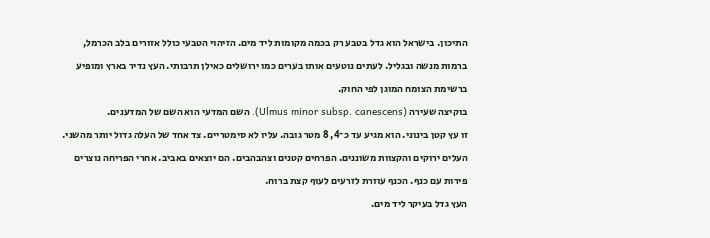התיכון. בישראל הוא גדל בטבע רק בכמה מקומות ליד מים. הזיהוי הטבעי כולל אזורים בלב הכרמל, ברמות מנשה ובגליל. לעתים נוטעים אותו בערים כמו ירושלים כאילן תרבותי. העץ נדיר בארץ ומופיע ברשימת הצומח המוגן לפי החוק.
בוקיצה שעירה (Ulmus minor subsp. canescens). השם המדעי הוא השם של המדענים.
זו עץ קטן בינוני. הוא מגיע עד כ־4, 8 מטר גובה. עליו לא סימטריים. צד אחד של העלה גדול יותר מהשני. העלים ירוקים והקצוות משוננים. הפרחים קטנים וצהבהבים. הם יוצאים באביב. אחרי הפריחה נוצרים פירות עם כנף. הכנף עוזרת לזרעים לעוף קצת ברוח.
העץ גדל בעיקר ליד מים.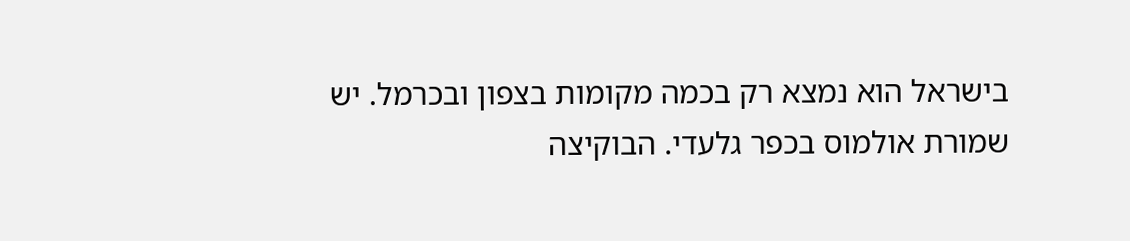בישראל הוא נמצא רק בכמה מקומות בצפון ובכרמל. יש שמורת אולמוס בכפר גלעדי. הבוקיצה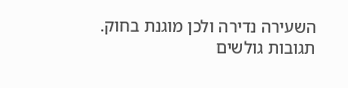השעירה נדירה ולכן מוגנת בחוק.
תגובות גולשים